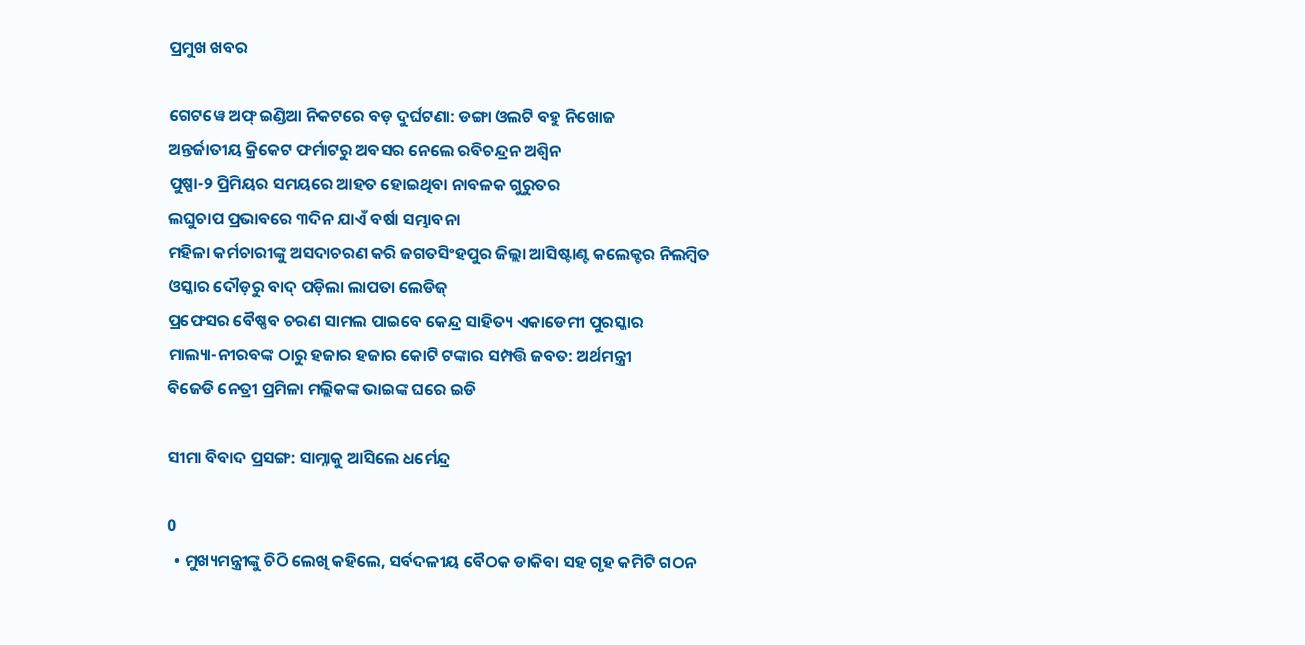ପ୍ରମୁଖ ଖବର

ଗେଟୱେ ଅଫ୍ ଇଣ୍ଡିଆ ନିକଟରେ ବଡ଼ ଦୁର୍ଘଟଣା: ଡଙ୍ଗା ଓଲଟି ବହୁ ନିଖୋଜ
ଅନ୍ତର୍ଜାତୀୟ କ୍ରିକେଟ ଫର୍ମାଟରୁ ଅବସର ନେଲେ ରବିଚନ୍ଦ୍ରନ ଅଶ୍ୱିନ
ପୁଷ୍ପା-୨ ପ୍ରିମିୟର ସମୟରେ ଆହତ ହୋଇଥିବା ନାବଳକ ଗୁରୁତର
ଲଘୁଚାପ ପ୍ରଭାବରେ ୩ଦିନ ଯାଏଁ ବର୍ଷା ସମ୍ଭାବନା
ମହିଳା କର୍ମଚାରୀଙ୍କୁ ଅସଦାଚରଣ କରି ଜଗତସିଂହପୁର ଜିଲ୍ଲା ଆସିଷ୍ଟାଣ୍ଟ କଲେକ୍ଟର ନିଲମ୍ବିତ
ଓସ୍କାର ଦୌଡ଼ରୁ ବାଦ୍ ପଡ଼ିଲା ଲାପତା ଲେଡିଜ୍
ପ୍ରଫେସର ବୈଷ୍ଣବ ଚରଣ ସାମଲ ପାଇବେ କେନ୍ଦ୍ର ସାହିତ୍ୟ ଏକାଡେମୀ ପୁରସ୍କାର
ମାଲ୍ୟା-ନୀରବଙ୍କ ଠାରୁ ହଜାର ହଜାର କୋଟି ଟଙ୍କାର ସମ୍ପତ୍ତି ଜବତ: ଅର୍ଥମନ୍ତ୍ରୀ
ବିଜେଡି ନେତ୍ରୀ ପ୍ରମିଳା ମଲ୍ଲିକଙ୍କ ଭାଇଙ୍କ ଘରେ ଇଡି

ସୀମା ବିବାଦ ପ୍ରସଙ୍ଗ: ସାମ୍ନାକୁ ଆସିଲେ ଧର୍ମେନ୍ଦ୍ର

0
  • ମୁଖ୍ୟମନ୍ତ୍ରୀଙ୍କୁ ଚିଠି ଲେଖି କହିଲେ, ସର୍ବଦଳୀୟ ବୈଠକ ଡାକିବା ସହ ଗୃହ କମିଟି ଗଠନ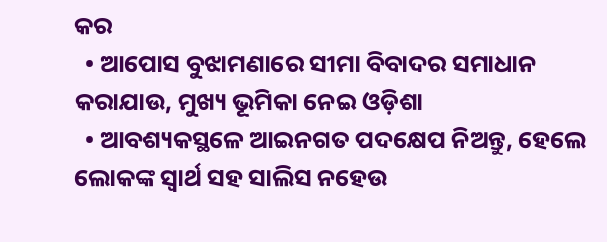କର
  • ଆପୋସ ବୁଝାମଣାରେ ସୀମା ବିବାଦର ସମାଧାନ କରାଯାଉ, ମୁଖ୍ୟ ଭୂମିକା ନେଇ ଓଡ଼ିଶା
  • ଆବଶ୍ୟକସ୍ଥଳେ ଆଇନଗତ ପଦକ୍ଷେପ ନିଅନ୍ତୁ, ହେଲେ ଲୋକଙ୍କ ସ୍ୱାର୍ଥ ସହ ସାଲିସ ନହେଉ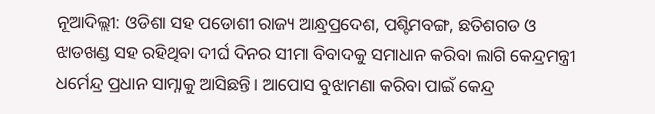ନୂଆଦିଲ୍ଲୀ: ଓଡିଶା ସହ ପଡୋଶୀ ରାଜ୍ୟ ଆନ୍ଧ୍ରପ୍ରଦେଶ, ପଶ୍ଟିମବଙ୍ଗ, ଛତିଶଗଡ ଓ ଝାଡଖଣ୍ଡ ସହ ରହିଥିବା ଦୀର୍ଘ ଦିନର ସୀମା ବିବାଦକୁ ସମାଧାନ କରିବା ଲାଗି କେନ୍ଦ୍ରମନ୍ତ୍ରୀ ଧର୍ମେନ୍ଦ୍ର ପ୍ରଧାନ ସାମ୍ନାକୁ ଆସିଛନ୍ତି। ଆପୋସ ବୁଝାମଣା କରିବା ପାଇଁ କେନ୍ଦ୍ର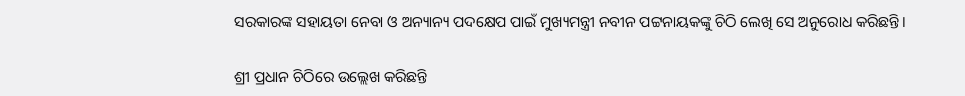ସରକାରଙ୍କ ସହାୟତା ନେବା ଓ ଅନ୍ୟାନ୍ୟ ପଦକ୍ଷେପ ପାଇଁ ମୁଖ୍ୟମନ୍ତ୍ରୀ ନବୀନ ପଟ୍ଟନାୟକଙ୍କୁ ଚିଠି ଲେଖି ସେ ଅନୁରୋଧ କରିଛନ୍ତି।

ଶ୍ରୀ ପ୍ରଧାନ ଚିଠିରେ ଉଲ୍ଲେଖ କରିଛନ୍ତି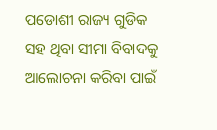ପଡୋଶୀ ରାଜ୍ୟ ଗୁଡିକ ସହ ଥିବା ସୀମା ବିବାଦକୁ ଆଲୋଚନା କରିବା ପାଇଁ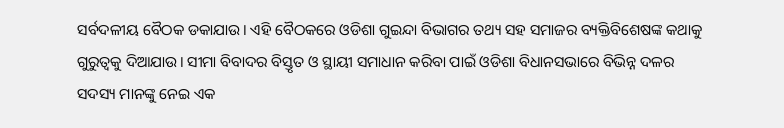ସର୍ବଦଳୀୟ ବୈଠକ ଡକାଯାଉ। ଏହି ବୈଠକରେ ଓଡିଶା ଗୁଇନ୍ଦା ବିଭାଗର ତଥ୍ୟ ସହ ସମାଜର ବ୍ୟକ୍ତିବିଶେଷଙ୍କ କଥାକୁ ଗୁରୁତ୍ୱକୁ ଦିଆଯାଉ। ସୀମା ବିବାଦର ବିସ୍ତୃତ ଓ ସ୍ଥାୟୀ ସମାଧାନ କରିବା ପାଇଁ ଓଡିଶା ବିଧାନସଭାରେ ବିଭିନ୍ନ ଦଳର ସଦସ୍ୟ ମାନଙ୍କୁ ନେଇ ଏକ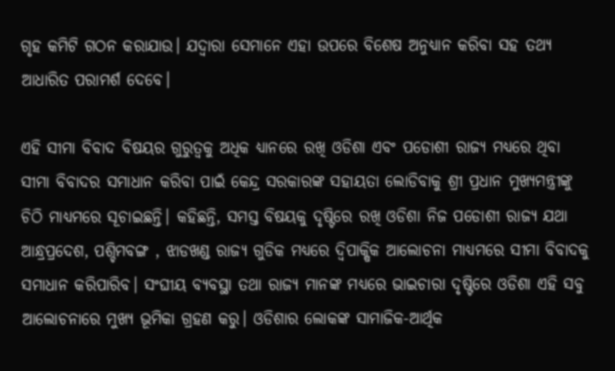ଗୃହ କମିଟି ଗଠନ କରାଯାଉ। ଯଦ୍ୱାରା ସେମାନେ ଏହା ଉପରେ ବିଶେଷ ଅନୁଧ୍ୟାନ କରିବା ସହ ତଥ୍ୟ ଆଧାରିତ ପରାମର୍ଶ ଦେବେ।

ଏହି ସୀମା ବିବାଦ ବିଷୟର ଗୁରୁତ୍ୱକୁ ଅଧିକ ଧ୍ୟାନରେ ରଖି ଓଡିଶା ଏବଂ ପଡୋଶୀ ରାଜ୍ୟ ମଧ୍ୟରେ ଥିବା ସୀମା ବିବାଦର ସମାଧାନ କରିବା ପାଇଁ କେନ୍ଦ୍ର ସରକାରଙ୍କ ସହାୟତା ଲୋଡିବାକୁ ଶ୍ରୀ ପ୍ରଧାନ ମୁଖ୍ୟମନ୍ତ୍ରୀଙ୍କୁ ଚିଠି ମାଧ୍ୟମରେ ସୂଚାଇଛନ୍ତି। କହିଛନ୍ତି, ସମସ୍ତ ବିଷୟକୁ ଦୃଷ୍ଟିରେ ରଖି ଓଡିଶା ନିଜ ପଡୋଶୀ ରାଜ୍ୟ ଯଥା ଆନ୍ଧ୍ରପ୍ରଦେଶ, ପଶ୍ଚିମବଙ୍ଗ , ଝାଡଖଣ୍ଡ ରାଜ୍ୟ ଗୁଡିକ ମଧ୍ୟରେ ଦ୍ୱିପାକ୍ଷିକ ଆଲୋଚନା ମାଧ୍ୟମରେ ସୀମା ବିବାଦକୁ ସମାଧାନ କରିପାରିବ। ସଂଘୀୟ ବ୍ୟବସ୍ଥା ତଥା ରାଜ୍ୟ ମାନଙ୍କ ମଧ୍ୟରେ ଭାଇଚାରା ଦୃଷ୍ଟିରେ ଓଡିଶା ଏହି ସବୁ ଆଲୋଚନାରେ ମୁଖ୍ୟ ଭୂମିକା ଗ୍ରହଣ କରୁ। ଓଡିଶାର ଲୋକଙ୍କ ସାମାଜିକ-ଆର୍ଥିକ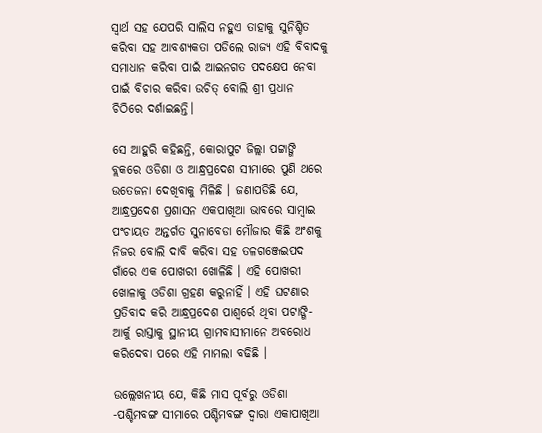ସ୍ୱାର୍ଥ ସହ ଯେପରି ସାଲିସ ନହୁଏ ତାହାକୁ ସୁନିଶ୍ଚିତ କରିବା ସହ ଆବଶ୍ୟକତା ପଡିଲେ ରାଜ୍ୟ ଏହି ବିବାଦକୁ ସମାଧାନ କରିବା ପାଇଁ ଆଇନଗତ ପଦକ୍ଷେପ ନେବା ପାଇଁ ବିଚାର କରିବା ଉଚିତ୍ ବୋଲି ଶ୍ରୀ ପ୍ରଧାନ
ଚିଠିରେ ଦର୍ଶାଇଛନ୍ତି।

ସେ ଆହୁରି କହିଛନ୍ତି, କୋରାପୁଟ ଜିଲ୍ଲା ପଟ୍ଟାଙ୍ଗି ବ୍ଲକରେ ଓଡିଶା ଓ ଆନ୍ଧ୍ରପ୍ରଦେଶ ସୀମାରେ ପୁଣି ଥରେ
ଉତେଜନା ଦେଖିବାକୁ ମିଳିଛି । ଜଣାପଡିଛି ଯେ, ଆନ୍ଧ୍ରପ୍ରଦେଶ ପ୍ରଶାସନ ଏକପାଖିଆ ଭାବରେ ସାମ୍ବାଇ ପଂଚାୟତ ଅନ୍ତର୍ଗତ ସୁନାବେଡା ମୌଜାର କିଛି ଅଂଶକୁ ନିଜର ବୋଲି ଦାବି କରିବା ସହ ତଳଗଞ୍ଜେଇପଦ ଗାଁରେ ଏକ ପୋଖରୀ ଖୋଳିଛି । ଏହି ପୋଖରୀ ଖୋଳାକୁ ଓଡିଶା ଗ୍ରହଣ କରୁନାହିଁ । ଏହି ଘଟଣାର ପ୍ରତିବାଦ କରି ଆନ୍ଧ୍ରପ୍ରଦେଶ ପାଶ୍ୱର୍ରେ ଥିବା ପଟାଙ୍ଗି-ଆର୍କୁ ରାସ୍ତାକୁ ସ୍ଥାନୀୟ ଗ୍ରାମବାସୀମାନେ ଅବରୋଧ କରିଦେବା ପରେ ଏହି ମାମଲା ବଢିଛି ।

ଉଲ୍ଲେଖନୀୟ ଯେ, କିଛି ମାସ ପୂର୍ବରୁ ଓଡିଶା -ପଶ୍ଚିମବଙ୍ଗ ସୀମାରେ ପଶ୍ଚିମବଙ୍ଗ ଦ୍ୱାରା ଏକାପାଖିଆ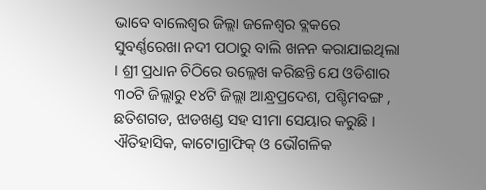ଭାବେ ବାଲେଶ୍ୱର ଜିଲ୍ଲା ଜଳେଶ୍ୱର ବ୍ଲକରେ ସୁବର୍ଣ୍ଣରେଖା ନଦୀ ପଠାରୁ ବାଲି ଖନନ କରାଯାଇଥିଲା । ଶ୍ରୀ ପ୍ରଧାନ ଚିଠିରେ ଉଲ୍ଲେଖ କରିଛନ୍ତି ଯେ ଓଡିଶାର ୩୦ଟି ଜିଲ୍ଲାରୁ ୧୪ଟି ଜିଲ୍ଲା ଆନ୍ଧ୍ରପ୍ରଦେଶ, ପଶ୍ଚିମବଙ୍ଗ , ଛତିଶଗଡ, ଝାଡଖଣ୍ଡ ସହ ସୀମା ସେୟାର କରୁଛି । ଐତିହାସିକ, କାଟୋଗ୍ରାଫିକ୍ ଓ ଭୌଗଳିକ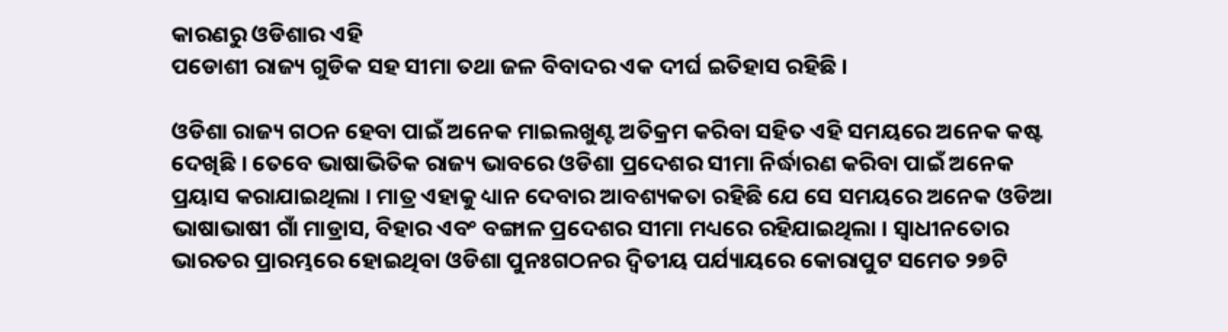କାରଣରୁ ଓଡିଶାର ଏହି
ପଡୋଶୀ ରାଜ୍ୟ ଗୁଡିକ ସହ ସୀମା ତଥା ଜଳ ବିବାଦର ଏକ ଦୀର୍ଘ ଇତିହାସ ରହିଛି ।

ଓଡିଶା ରାଜ୍ୟ ଗଠନ ହେବା ପାଇଁ ଅନେକ ମାଇଲଖୁଣ୍ଟ ଅତିକ୍ରମ କରିବା ସହିତ ଏହି ସମୟରେ ଅନେକ କଷ୍ଟ ଦେଖିଛି । ତେବେ ଭାଷାଭିତିକ ରାଜ୍ୟ ଭାବରେ ଓଡିଶା ପ୍ରଦେଶର ସୀମା ନିର୍ଦ୍ଧାରଣ କରିବା ପାଇଁ ଅନେକ ପ୍ରୟାସ କରାଯାଇଥିଲା । ମାତ୍ର ଏହାକୁ ଧ୍ୟାନ ଦେବାର ଆବଶ୍ୟକତା ରହିଛି ଯେ ସେ ସମୟରେ ଅନେକ ଓଡିଆ ଭାଷାଭାଷୀ ଗାଁ ମାଡ୍ରାସ, ବିହାର ଏବଂ ବଙ୍ଗାଳ ପ୍ରଦେଶର ସୀମା ମଧ୍ୟରେ ରହିଯାଇଥିଲା । ସ୍ୱାଧୀନତୋର ଭାରତର ପ୍ରାରମ୍ଭରେ ହୋଇଥିବା ଓଡିଶା ପୁନଃଗଠନର ଦ୍ୱିତୀୟ ପର୍ଯ୍ୟାୟରେ କୋରାପୁଟ ସମେତ ୨୭ଟି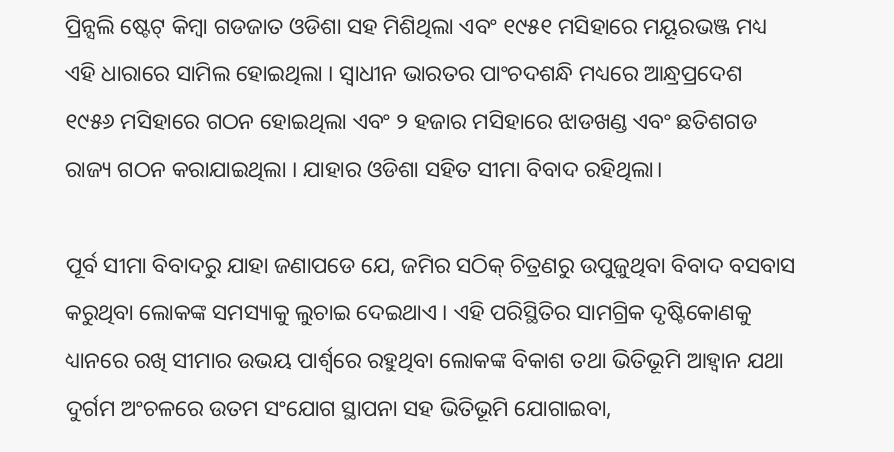ପ୍ରିନ୍ସଲି ଷ୍ଟେଟ୍ କିମ୍ବା ଗଡଜାତ ଓଡିଶା ସହ ମିଶିଥିଲା ଏବଂ ୧୯୫୧ ମସିହାରେ ମୟୂରଭଞ୍ଜ ମଧ୍ୟ ଏହି ଧାରାରେ ସାମିଲ ହୋଇଥିଲା । ସ୍ୱାଧୀନ ଭାରତର ପାଂଚଦଶନ୍ଧି ମଧ୍ୟରେ ଆନ୍ଧ୍ରପ୍ରଦେଶ ୧୯୫୬ ମସିହାରେ ଗଠନ ହୋଇଥିଲା ଏବଂ ୨ ହଜାର ମସିହାରେ ଝାଡଖଣ୍ଡ ଏବଂ ଛତିଶଗଡ ରାଜ୍ୟ ଗଠନ କରାଯାଇଥିଲା । ଯାହାର ଓଡିଶା ସହିତ ସୀମା ବିବାଦ ରହିଥିଲା।

ପୂର୍ବ ସୀମା ବିବାଦରୁ ଯାହା ଜଣାପଡେ ଯେ, ଜମିର ସଠିକ୍ ଚିତ୍ରଣରୁ ଉପୁଜୁଥିବା ବିବାଦ ବସବାସ କରୁଥିବା ଲୋକଙ୍କ ସମସ୍ୟାକୁ ଲୁଚାଇ ଦେଇଥାଏ । ଏହି ପରିସ୍ଥିତିର ସାମଗ୍ରିକ ଦୃଷ୍ଟିକୋଣକୁ ଧ୍ୟାନରେ ରଖି ସୀମାର ଉଭୟ ପାର୍ଶ୍ବରେ ରହୁଥିବା ଲୋକଙ୍କ ବିକାଶ ତଥା ଭିତିଭୂମି ଆହ୍ୱାନ ଯଥା ଦୁର୍ଗମ ଅଂଚଳରେ ଉତମ ସଂଯୋଗ ସ୍ଥାପନା ସହ ଭିତିଭୂମି ଯୋଗାଇବା,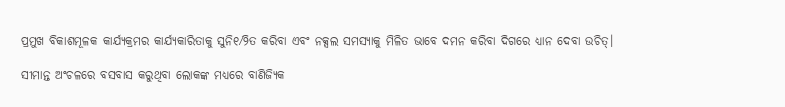ପ୍ରମୁଖ ବିକାଶମୂଳକ କାର୍ଯ୍ୟକ୍ରମର କାର୍ଯ୍ୟକାରିତାକୁ ସୁନି୧⁄୨ିତ କରିବା ଏବଂ ନକ୍ସଲ ସମସ୍ୟାକୁ ମିଳିତ ଭାବେ ଦମନ କରିବା ଦିଗରେ ଧ୍ୟାନ ଦେବା ଉଚିତ୍।

ସୀମାନ୍ତ ଅଂଚଳରେ ବସବାସ କରୁଥିବା ଲୋକଙ୍କ ମଧ୍ୟରେ ବାଣିଜ୍ୟିକ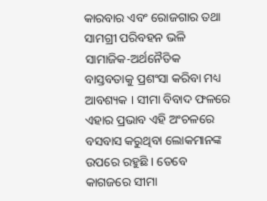କାରବାର ଏବଂ ରୋଜଗାର ତଥା ସାମଗ୍ରୀ ପରିବହନ ଭଳି ସାମାଜିକ-ଅର୍ଥନୈତିକ ବାସ୍ତବତାକୁ ପ୍ରଶଂସା କରିବା ମଧ୍ୟ ଆବଶ୍ୟକ । ସୀମା ବିବାଦ ଫଳରେ ଏହାର ପ୍ରଭାବ ଏହି ଅଂଚଳରେ ବସବାସ କରୁଥିବା ଲୋକମାନଙ୍କ ଉପରେ ରହୁଛି । ତେବେ କାଗଜରେ ସୀମା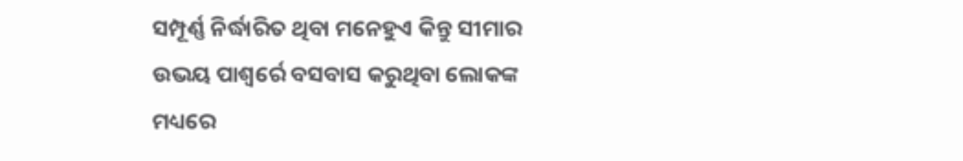ସମ୍ପୂର୍ଣ୍ଣ ନିର୍ଦ୍ଧାରିତ ଥିବା ମନେହୁଏ କିନ୍ତୁ ସୀମାର ଉଭୟ ପାଶ୍ୱର୍ରେ ବସବାସ କରୁଥିବା ଲୋକଙ୍କ ମଧ୍ୟରେ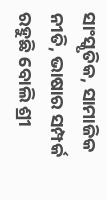ସାଂସ୍କୃତିକ, ସାମାଜିକ ନୀତି, ଭାଷାର ସମ୍ପର୍କ ରହୁଛି ବୋଲି ଶ୍ରୀ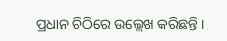ପ୍ରଧାନ ଚିଠିରେ ଉଲ୍ଲେଖ କରିଛନ୍ତି ।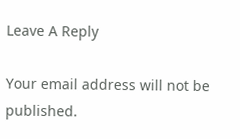Leave A Reply

Your email address will not be published.